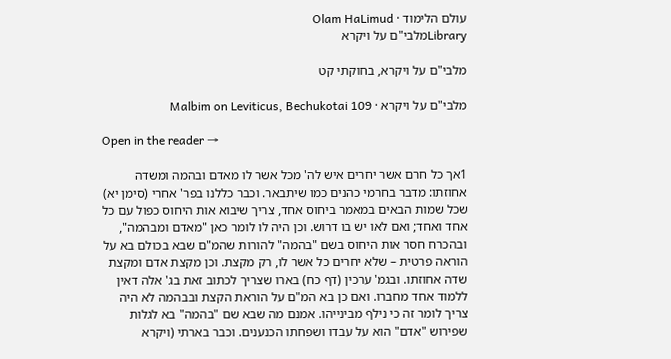עולם הלימוד · Olam HaLimud
Libraryמלבי"ם על ויקרא

מלבי"ם על ויקרא, בחוקתי קט

מלבי"ם על ויקרא · Malbim on Leviticus, Bechukotai 109

Open in the reader →

1אך כל חרם אשר יחרים איש לה' מכל אשר לו מאדם ובהמה ומשדה אחוזתו: מדבר בחרמי כהנים כמו שיתבאר. וכבר כללנו בפר' אחרי (סימן יא) שכל שמות הבאים במאמר ביחוס אחד, צריך שיבוא אות היחוס כפול עם כל אחד ואחד; ואם לאו יש בו דרוש. וכן היה לו לומר כאן "מאדם ומבהמה", ובהכרח חסר אות היחוס בשם "בהמה" להורות שהמ"ם שבא בכולם בא על הוראה פרטית – שלא יחרים כל אשר לו, רק מקצת. וכן מקצת אדם ומקצת שדה אחוזתו. ובגמ' ערכין (דף כח) בארו שצריך לכתוב זאת בג' אלה דאין ללמוד אחד מחברו. ואם כן בא המ"ם על הוראת הקצת ובבהמה לא היה צריך לומר זה כי נילף מבינייהו. אמנם מה שבא שם "בהמה" בא לגלות שפירוש "אדם" הוא על עבדו ושפחתו הכנענים. וכבר בארתי (ויקרא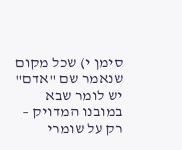סימן י) שכל מקום שנאמר שם "אדם" יש לומר שבא במובנו המדויק – רק על שומרי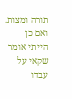תורה ומצות. ואם כן הייתי אומר שקאי על עבדו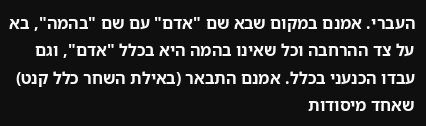העברי. אמנם במקום שבא שם "אדם" עם שם "בהמה", בא על צד ההרחבה וכל שאינו בהמה היא בכלל "אדם", וגם עבדו הכנעני בכלל. אמנם התבאר (באילת השחר כלל קנט) שאחד מיסודות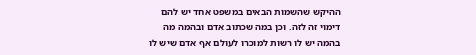ההיקש שהשמות הבאים במשפט אחד יש להם דימוי זה לזה. וכן במה שכתוב אדם ובהמה מה בהמה יש לו רשות למוכרו לעולם אף אדם שיש לו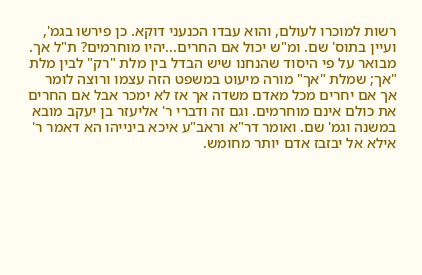רשות למוכרו לעולם, והוא עבדו הכנעני דוקא. כן פירשו בגמ', ועיין בתוס' שם. ומ"ש יכול אם החרים...יהיו מוחרמים? ת"ל אך. מבואר על פי היסוד שהנחנו שיש הבדל בין מלת "רק" לבין מלת "אך; שמלת "אך" מורה מיעוט במשפט הזה עצמו ורוצה לומר אך אם יחרים מכל מאדם משדה אך אז לא ימכר אבל אם החרים את כולם אינם מוחרמים. וגם זה ודברי ר' אליעזר בן יעקב מובא במשנה וגמ' שם. ואומר דר"א וראב"ע איכא בינייהו הא דאמר ר' אילא אל יבזבז אדם יותר מחומש.